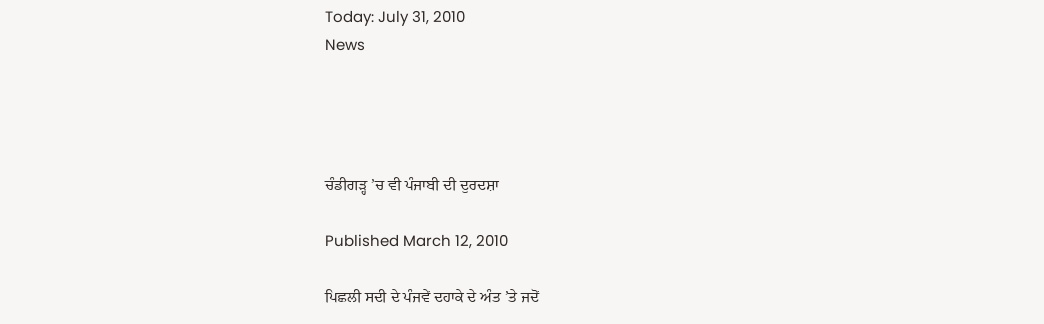Today: July 31, 2010
News




ਚੰਡੀਗੜ੍ਹ ’ਚ ਵੀ ਪੰਜਾਬੀ ਦੀ ਦੁਰਦਸ਼ਾ

Published March 12, 2010

ਪਿਛਲੀ ਸਦੀ ਦੇ ਪੰਜਵੇਂ ਦਹਾਕੇ ਦੇ ਅੰਤ ’ਤੇ ਜਦੋਂ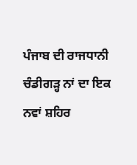ਪੰਜਾਬ ਦੀ ਰਾਜਧਾਨੀ ਚੰਡੀਗੜ੍ਹ ਨਾਂ ਦਾ ਇਕ ਨਵਾਂ ਸ਼ਹਿਰ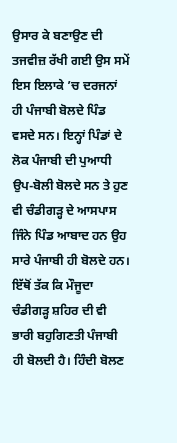ਉਸਾਰ ਕੇ ਬਣਾਉਣ ਦੀ ਤਜਵੀਜ਼ ਰੱਖੀ ਗਈ ਉਸ ਸਮੇਂ ਇਸ ਇਲਾਕੇ ’ਚ ਦਰਜਨਾਂ ਹੀ ਪੰਜਾਬੀ ਬੋਲਦੇ ਪਿੰਡ ਵਸਦੇ ਸਨ। ਇਨ੍ਹਾਂ ਪਿੰਡਾਂ ਦੇ ਲੋਕ ਪੰਜਾਬੀ ਦੀ ਪੁਆਧੀ ਉਪ-ਬੋਲੀ ਬੋਲਦੇ ਸਨ ਤੇ ਹੁਣ ਵੀ ਚੰਡੀਗੜ੍ਹ ਦੇ ਆਸਪਾਸ ਜਿੰਨੇ ਪਿੰਡ ਆਬਾਦ ਹਨ ਉਹ ਸਾਰੇ ਪੰਜਾਬੀ ਹੀ ਬੋਲਦੇ ਹਨ। ਇੱਥੋਂ ਤੱਕ ਕਿ ਮੌਜੂਦਾ ਚੰਡੀਗੜ੍ਹ ਸ਼ਹਿਰ ਦੀ ਵੀ ਭਾਰੀ ਬਹੁਗਿਣਤੀ ਪੰਜਾਬੀ ਹੀ ਬੋਲਦੀ ਹੈ। ਹਿੰਦੀ ਬੋਲਣ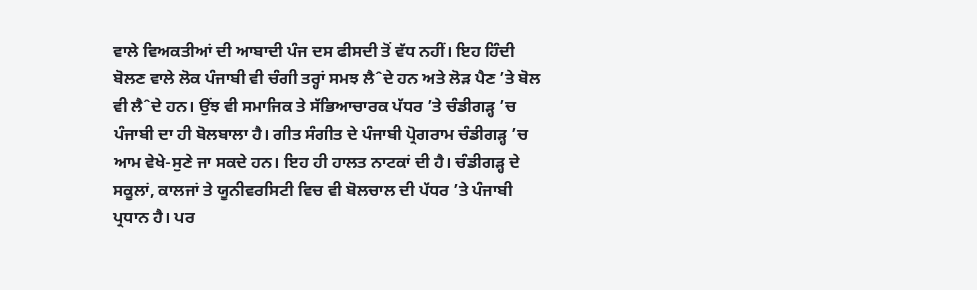ਵਾਲੇ ਵਿਅਕਤੀਆਂ ਦੀ ਆਬਾਦੀ ਪੰਜ ਦਸ ਫੀਸਦੀ ਤੋਂ ਵੱਧ ਨਹੀਂ। ਇਹ ਹਿੰਦੀ ਬੋਲਣ ਵਾਲੇ ਲੋਕ ਪੰਜਾਬੀ ਵੀ ਚੰਗੀ ਤਰ੍ਹਾਂ ਸਮਝ ਲੈˆਦੇ ਹਨ ਅਤੇ ਲੋੜ ਪੈਣ ’ਤੇ ਬੋਲ ਵੀ ਲੈˆਦੇ ਹਨ। ਉਂਝ ਵੀ ਸਮਾਜਿਕ ਤੇ ਸੱਭਿਆਚਾਰਕ ਪੱਧਰ ’ਤੇ ਚੰਡੀਗੜ੍ਹ ’ਚ ਪੰਜਾਬੀ ਦਾ ਹੀ ਬੋਲਬਾਲਾ ਹੈ। ਗੀਤ ਸੰਗੀਤ ਦੇ ਪੰਜਾਬੀ ਪ੍ਰੋਗਰਾਮ ਚੰਡੀਗੜ੍ਹ ’ਚ ਆਮ ਵੇਖੇ-ਸੁਣੇ ਜਾ ਸਕਦੇ ਹਨ। ਇਹ ਹੀ ਹਾਲਤ ਨਾਟਕਾਂ ਦੀ ਹੈ। ਚੰਡੀਗੜ੍ਹ ਦੇ ਸਕੂਲਾਂ, ਕਾਲਜਾਂ ਤੇ ਯੂਨੀਵਰਸਿਟੀ ਵਿਚ ਵੀ ਬੋਲਚਾਲ ਦੀ ਪੱਧਰ ’ਤੇ ਪੰਜਾਬੀ ਪ੍ਰਧਾਨ ਹੈ। ਪਰ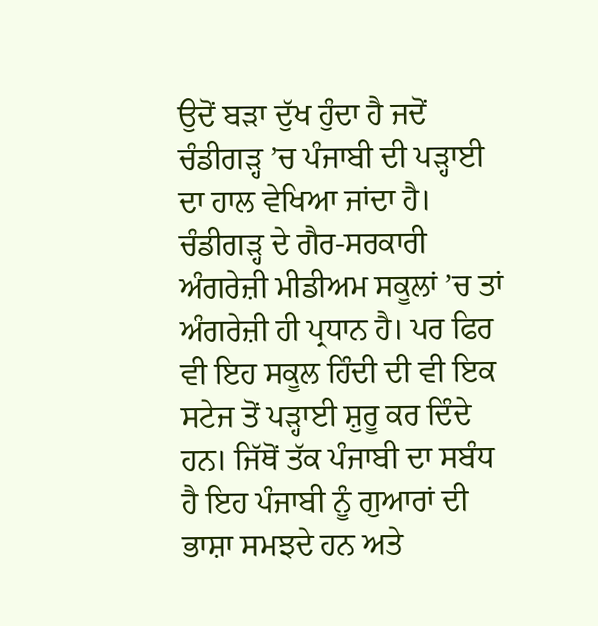ਉਦੋਂ ਬੜਾ ਦੁੱਖ ਹੁੰਦਾ ਹੈ ਜਦੋਂ ਚੰਡੀਗੜ੍ਹ ’ਚ ਪੰਜਾਬੀ ਦੀ ਪੜ੍ਹਾਈ ਦਾ ਹਾਲ ਵੇਖਿਆ ਜਾਂਦਾ ਹੈ। ਚੰਡੀਗੜ੍ਹ ਦੇ ਗੈਰ-ਸਰਕਾਰੀ ਅੰਗਰੇਜ਼ੀ ਮੀਡੀਅਮ ਸਕੂਲਾਂ ’ਚ ਤਾਂ ਅੰਗਰੇਜ਼ੀ ਹੀ ਪ੍ਰਧਾਨ ਹੈ। ਪਰ ਫਿਰ ਵੀ ਇਹ ਸਕੂਲ ਹਿੰਦੀ ਦੀ ਵੀ ਇਕ ਸਟੇਜ ਤੋਂ ਪੜ੍ਹਾਈ ਸ਼ੁਰੂ ਕਰ ਦਿੰਦੇ ਹਨ। ਜਿੱਥੋਂ ਤੱਕ ਪੰਜਾਬੀ ਦਾ ਸਬੰਧ ਹੈ ਇਹ ਪੰਜਾਬੀ ਨੂੰ ਗੁਆਰਾਂ ਦੀ ਭਾਸ਼ਾ ਸਮਝਦੇ ਹਨ ਅਤੇ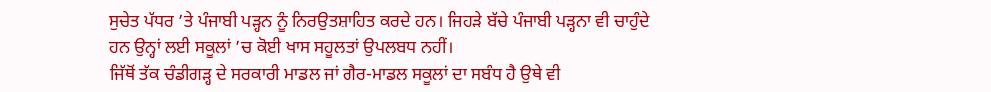ਸੁਚੇਤ ਪੱਧਰ ’ਤੇ ਪੰਜਾਬੀ ਪੜ੍ਹਨ ਨੂੰ ਨਿਰਉਤਸ਼ਾਹਿਤ ਕਰਦੇ ਹਨ। ਜਿਹੜੇ ਬੱਚੇ ਪੰਜਾਬੀ ਪੜ੍ਹਨਾ ਵੀ ਚਾਹੁੰਦੇ ਹਨ ਉਨ੍ਹਾਂ ਲਈ ਸਕੂਲਾਂ ’ਚ ਕੋਈ ਖਾਸ ਸਹੂਲਤਾਂ ਉਪਲਬਧ ਨਹੀਂ।
ਜਿੱਥੋਂ ਤੱਕ ਚੰਡੀਗੜ੍ਹ ਦੇ ਸਰਕਾਰੀ ਮਾਡਲ ਜਾਂ ਗੈਰ-ਮਾਡਲ ਸਕੂਲਾਂ ਦਾ ਸਬੰਧ ਹੈ ਉਥੇ ਵੀ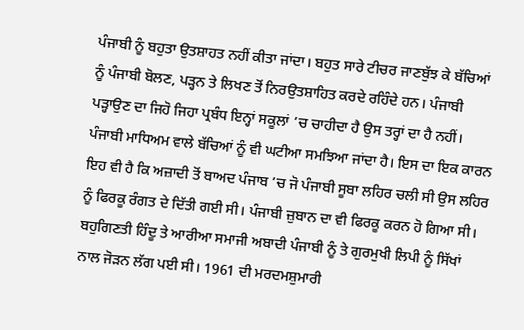ਪੰਜਾਬੀ ਨੂੰ ਬਹੁਤਾ ਉਤਸ਼ਾਹਤ ਨਹੀਂ ਕੀਤਾ ਜਾਂਦਾ। ਬਹੁਤ ਸਾਰੇ ਟੀਚਰ ਜਾਣਬੁੱਝ ਕੇ ਬੱਚਿਆਂ ਨੂੰ ਪੰਜਾਬੀ ਬੋਲਣ, ਪੜ੍ਹਨ ਤੇ ਲਿਖਣ ਤੋਂ ਨਿਰਉਤਸ਼ਾਹਿਤ ਕਰਦੇ ਰਹਿੰਦੇ ਹਨ। ਪੰਜਾਬੀ ਪੜ੍ਹਾਉਣ ਦਾ ਜਿਹੋ ਜਿਹਾ ਪ੍ਰਬੰਧ ਇਨ੍ਹਾਂ ਸਕੂਲਾਂ ’ਚ ਚਾਹੀਦਾ ਹੈ ਉਸ ਤਰ੍ਹਾਂ ਦਾ ਹੈ ਨਹੀਂ। ਪੰਜਾਬੀ ਮਾਧਿਅਮ ਵਾਲੇ ਬੱਚਿਆਂ ਨੂੰ ਵੀ ਘਟੀਆ ਸਮਝਿਆ ਜਾਂਦਾ ਹੈ। ਇਸ ਦਾ ਇਕ ਕਾਰਨ ਇਹ ਵੀ ਹੈ ਕਿ ਅਜ਼ਾਦੀ ਤੋਂ ਬਾਅਦ ਪੰਜਾਬ ’ਚ ਜੋ ਪੰਜਾਬੀ ਸੂਬਾ ਲਹਿਰ ਚਲੀ ਸੀ ਉਸ ਲਹਿਰ ਨੂੰ ਫਿਰਕੂ ਰੰਗਤ ਦੇ ਦਿੱਤੀ ਗਈ ਸੀ। ਪੰਜਾਬੀ ਜ਼ੁਬਾਨ ਦਾ ਵੀ ਫਿਰਕੂ ਕਰਨ ਹੋ ਗਿਆ ਸੀ। ਬਹੁਗਿਣਤੀ ਹਿੰਦੂ ਤੇ ਆਰੀਆ ਸਮਾਜੀ ਅਬਾਦੀ ਪੰਜਾਬੀ ਨੂੰ ਤੇ ਗੁਰਮੁਖੀ ਲਿਪੀ ਨੂੰ ਸਿੱਖਾਂ ਨਾਲ ਜੋੜਨ ਲੱਗ ਪਈ ਸੀ। 1961 ਦੀ ਮਰਦਮਸ਼ੁਮਾਰੀ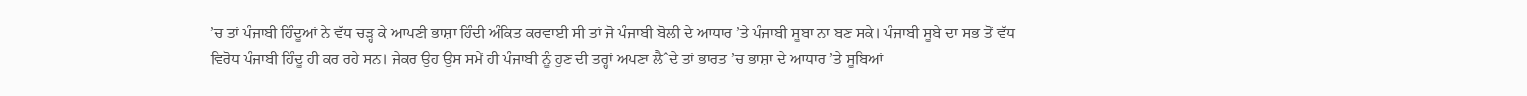’ਚ ਤਾਂ ਪੰਜਾਬੀ ਹਿੰਦੂਆਂ ਨੇ ਵੱਧ ਚੜ੍ਹ ਕੇ ਆਪਣੀ ਭਾਸ਼ਾ ਹਿੰਦੀ ਅੰਕਿਤ ਕਰਵਾਈ ਸੀ ਤਾਂ ਜੋ ਪੰਜਾਬੀ ਬੋਲੀ ਦੇ ਆਧਾਰ ’ਤੇ ਪੰਜਾਬੀ ਸੂਬਾ ਨਾ ਬਣ ਸਕੇ। ਪੰਜਾਬੀ ਸੂਬੇ ਦਾ ਸਭ ਤੋਂ ਵੱਧ ਵਿਰੋਧ ਪੰਜਾਬੀ ਹਿੰਦੂ ਹੀ ਕਰ ਰਹੇ ਸਨ। ਜੇਕਰ ਉਹ ਉਸ ਸਮੇਂ ਹੀ ਪੰਜਾਬੀ ਨੂੰ ਹੁਣ ਦੀ ਤਰ੍ਹਾਂ ਅਪਣਾ ਲੈˆਦੇ ਤਾਂ ਭਾਰਤ ’ਚ ਭਾਸ਼ਾ ਦੇ ਆਧਾਰ ’ਤੇ ਸੂਬਿਆਂ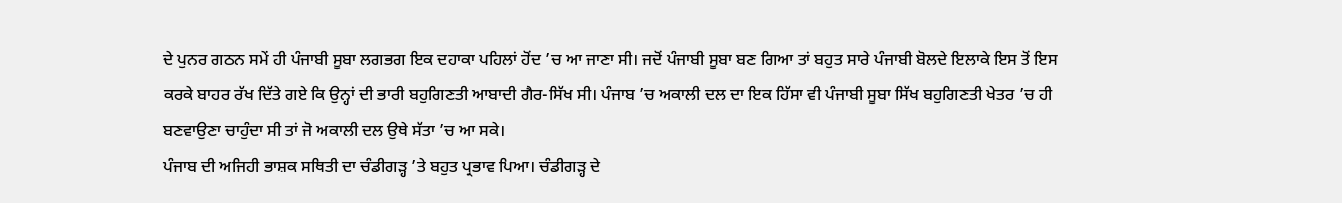ਦੇ ਪੁਨਰ ਗਠਨ ਸਮੇਂ ਹੀ ਪੰਜਾਬੀ ਸੂਬਾ ਲਗਭਗ ਇਕ ਦਹਾਕਾ ਪਹਿਲਾਂ ਹੋਂਦ ’ਚ ਆ ਜਾਣਾ ਸੀ। ਜਦੋਂ ਪੰਜਾਬੀ ਸੂਬਾ ਬਣ ਗਿਆ ਤਾਂ ਬਹੁਤ ਸਾਰੇ ਪੰਜਾਬੀ ਬੋਲਦੇ ਇਲਾਕੇ ਇਸ ਤੋਂ ਇਸ ਕਰਕੇ ਬਾਹਰ ਰੱਖ ਦਿੱਤੇ ਗਏ ਕਿ ਉਨ੍ਹਾਂ ਦੀ ਭਾਰੀ ਬਹੁਗਿਣਤੀ ਆਬਾਦੀ ਗੈਰ-ਸਿੱਖ ਸੀ। ਪੰਜਾਬ ’ਚ ਅਕਾਲੀ ਦਲ ਦਾ ਇਕ ਹਿੱਸਾ ਵੀ ਪੰਜਾਬੀ ਸੂਬਾ ਸਿੱਖ ਬਹੁਗਿਣਤੀ ਖੇਤਰ ’ਚ ਹੀ ਬਣਵਾਉਣਾ ਚਾਹੁੰਦਾ ਸੀ ਤਾਂ ਜੋ ਅਕਾਲੀ ਦਲ ਉਥੇ ਸੱਤਾ ’ਚ ਆ ਸਕੇ।
ਪੰਜਾਬ ਦੀ ਅਜਿਹੀ ਭਾਸ਼ਕ ਸਥਿਤੀ ਦਾ ਚੰਡੀਗੜ੍ਹ ’ਤੇ ਬਹੁਤ ਪ੍ਰਭਾਵ ਪਿਆ। ਚੰਡੀਗੜ੍ਹ ਦੇ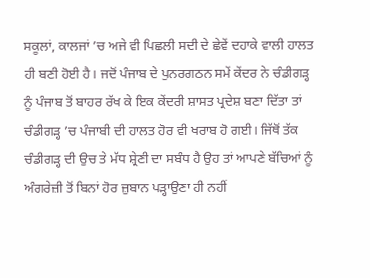ਸਕੂਲਾਂ, ਕਾਲਜਾਂ ’ਚ ਅਜੇ ਵੀ ਪਿਛਲੀ ਸਦੀ ਦੇ ਛੇਵੇਂ ਦਹਾਕੇ ਵਾਲੀ ਹਾਲਤ ਹੀ ਬਣੀ ਹੋਈ ਹੈ। ਜਦੋਂ ਪੰਜਾਬ ਦੇ ਪੁਨਰਗਠਨ ਸਮੇਂ ਕੇਂਦਰ ਨੇ ਚੰਡੀਗੜ੍ਹ ਨੂੰ ਪੰਜਾਬ ਤੋਂ ਬਾਹਰ ਰੱਖ ਕੇ ਇਕ ਕੇਂਦਰੀ ਸ਼ਾਸਤ ਪ੍ਰਦੇਸ਼ ਬਣਾ ਦਿੱਤਾ ਤਾਂ ਚੰਡੀਗੜ੍ਹ ’ਚ ਪੰਜਾਬੀ ਦੀ ਹਾਲਤ ਹੋਰ ਵੀ ਖਰਾਬ ਹੋ ਗਈ। ਜਿੱਥੋਂ ਤੱਕ ਚੰਡੀਗੜ੍ਹ ਦੀ ਉਚ ਤੇ ਮੱਧ ਸ਼੍ਰੇਣੀ ਦਾ ਸਬੰਧ ਹੈ ਉਹ ਤਾਂ ਆਪਣੇ ਬੱਚਿਆਂ ਨੂੰ ਅੰਗਰੇਜ਼ੀ ਤੋਂ ਬਿਨਾਂ ਹੋਰ ਜ਼ੁਬਾਨ ਪੜ੍ਹਾਉਣਾ ਹੀ ਨਹੀਂ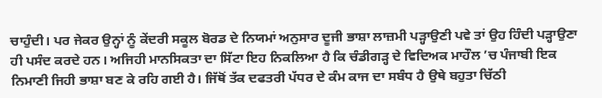ਚਾਹੁੰਦੀ। ਪਰ ਜੇਕਰ ਉਨ੍ਹਾਂ ਨੂੰ ਕੇਂਦਰੀ ਸਕੂਲ ਬੋਰਡ ਦੇ ਨਿਯਮਾਂ ਅਨੁਸਾਰ ਦੂਜੀ ਭਾਸ਼ਾ ਲਾਜ਼ਮੀ ਪੜ੍ਹਾਉਣੀ ਪਵੇ ਤਾਂ ਉਹ ਹਿੰਦੀ ਪੜ੍ਹਾਉਣਾ ਹੀ ਪਸੰਦ ਕਰਦੇ ਹਨ। ਅਜਿਹੀ ਮਾਨਸਿਕਤਾ ਦਾ ਸਿੱਟਾ ਇਹ ਨਿਕਲਿਆ ਹੈ ਕਿ ਚੰਡੀਗੜ੍ਹ ਦੇ ਵਿਦਿਅਕ ਮਾਹੌਲ ’ਚ ਪੰਜਾਬੀ ਇਕ ਨਿਮਾਣੀ ਜਿਹੀ ਭਾਸ਼ਾ ਬਣ ਕੇ ਰਹਿ ਗਈ ਹੈ। ਜਿੱਥੋਂ ਤੱਕ ਦਫਤਰੀ ਪੱਧਰ ਦੇ ਕੰਮ ਕਾਜ ਦਾ ਸਬੰਧ ਹੈ ਉਥੇ ਬਹੁਤਾ ਚਿੱਠੀ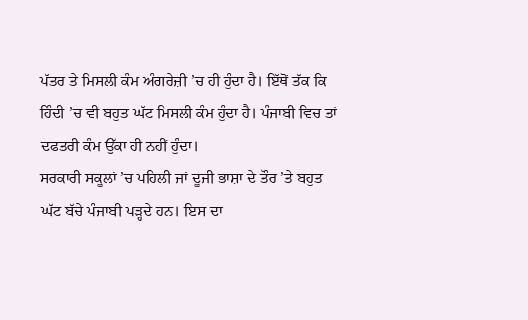ਪੱਤਰ ਤੇ ਮਿਸਲੀ ਕੰਮ ਅੰਗਰੇਜ਼ੀ ’ਚ ਹੀ ਹੁੰਦਾ ਹੈ। ਇੱਥੋਂ ਤੱਕ ਕਿ ਹਿੰਦੀ ’ਚ ਵੀ ਬਹੁਤ ਘੱਟ ਮਿਸਲੀ ਕੰਮ ਹੁੰਦਾ ਹੈ। ਪੰਜਾਬੀ ਵਿਚ ਤਾਂ ਦਫਤਰੀ ਕੰਮ ਉੱਕਾ ਹੀ ਨਹੀਂ ਹੁੰਦਾ।
ਸਰਕਾਰੀ ਸਕੂਲਾਂ ’ਚ ਪਹਿਲੀ ਜਾਂ ਦੂਜੀ ਭਾਸ਼ਾ ਦੇ ਤੌਰ ’ਤੇ ਬਹੁਤ ਘੱਟ ਬੱਚੇ ਪੰਜਾਬੀ ਪੜ੍ਹਦੇ ਹਨ। ਇਸ ਦਾ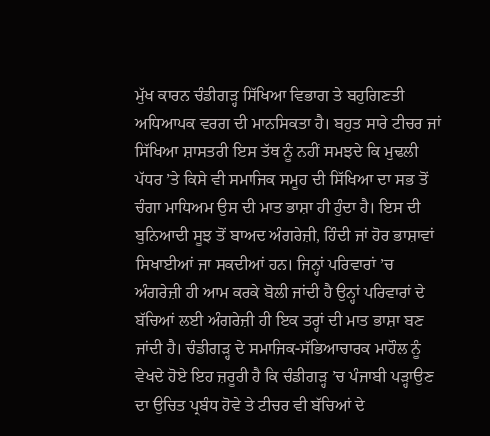ਮੁੱਖ ਕਾਰਨ ਚੰਡੀਗੜ੍ਹ ਸਿੱਖਿਆ ਵਿਭਾਗ ਤੇ ਬਹੁਗਿਣਤੀ ਅਧਿਆਪਕ ਵਰਗ ਦੀ ਮਾਨਸਿਕਤਾ ਹੈ। ਬਹੁਤ ਸਾਰੇ ਟੀਚਰ ਜਾਂ ਸਿੱਖਿਆ ਸ਼ਾਸਤਰੀ ਇਸ ਤੱਥ ਨੂੰ ਨਹੀਂ ਸਮਝਦੇ ਕਿ ਮੁਢਲੀ ਪੱਧਰ ’ਤੇ ਕਿਸੇ ਵੀ ਸਮਾਜਿਕ ਸਮੂਹ ਦੀ ਸਿੱਖਿਆ ਦਾ ਸਭ ਤੋਂ ਚੰਗਾ ਮਾਧਿਅਮ ਉਸ ਦੀ ਮਾਤ ਭਾਸ਼ਾ ਹੀ ਹੁੰਦਾ ਹੈ। ਇਸ ਦੀ ਬੁਨਿਆਦੀ ਸੂਝ ਤੋਂ ਬਾਅਦ ਅੰਗਰੇਜ਼ੀ, ਹਿੰਦੀ ਜਾਂ ਹੋਰ ਭਾਸ਼ਾਵਾਂ ਸਿਖਾਈਆਂ ਜਾ ਸਕਦੀਆਂ ਹਨ। ਜਿਨ੍ਹਾਂ ਪਰਿਵਾਰਾਂ ’ਚ ਅੰਗਰੇਜ਼ੀ ਹੀ ਆਮ ਕਰਕੇ ਬੋਲੀ ਜਾਂਦੀ ਹੈ ਉਨ੍ਹਾਂ ਪਰਿਵਾਰਾਂ ਦੇ ਬੱਚਿਆਂ ਲਈ ਅੰਗਰੇਜ਼ੀ ਹੀ ਇਕ ਤਰ੍ਹਾਂ ਦੀ ਮਾਤ ਭਾਸ਼ਾ ਬਣ ਜਾਂਦੀ ਹੈ। ਚੰਡੀਗੜ੍ਹ ਦੇ ਸਮਾਜਿਕ-ਸੱਭਿਆਚਾਰਕ ਮਾਹੌਲ ਨੂੰ ਵੇਖਦੇ ਹੋਏ ਇਹ ਜ਼ਰੂਰੀ ਹੈ ਕਿ ਚੰਡੀਗੜ੍ਹ ’ਚ ਪੰਜਾਬੀ ਪੜ੍ਹਾਉਣ ਦਾ ਉਚਿਤ ਪ੍ਰਬੰਧ ਹੋਵੇ ਤੇ ਟੀਚਰ ਵੀ ਬੱਚਿਆਂ ਦੇ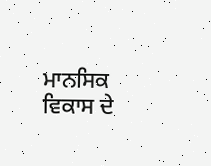ਮਾਨਸਿਕ ਵਿਕਾਸ ਦੇ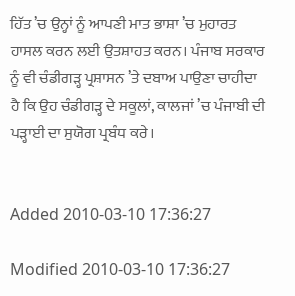ਹਿੱਤ ’ਚ ਉਨ੍ਹਾਂ ਨੂੰ ਆਪਣੀ ਮਾਤ ਭਾਸ਼ਾ ’ਚ ਮੁਹਾਰਤ ਹਾਸਲ ਕਰਨ ਲਈ ਉਤਸ਼ਾਹਤ ਕਰਨ। ਪੰਜਾਬ ਸਰਕਾਰ ਨੂੰ ਵੀ ਚੰਡੀਗੜ੍ਹ ਪ੍ਰਸ਼ਾਸਨ ’ਤੇ ਦਬਾਅ ਪਾਉਣਾ ਚਾਹੀਦਾ ਹੈ ਕਿ ਉਹ ਚੰਡੀਗੜ੍ਹ ਦੇ ਸਕੂਲਾਂ, ਕਾਲਜਾਂ ’ਚ ਪੰਜਾਬੀ ਦੀ ਪੜ੍ਹਾਈ ਦਾ ਸੁਯੋਗ ਪ੍ਰਬੰਧ ਕਰੇ।


Added 2010-03-10 17:36:27

Modified 2010-03-10 17:36:27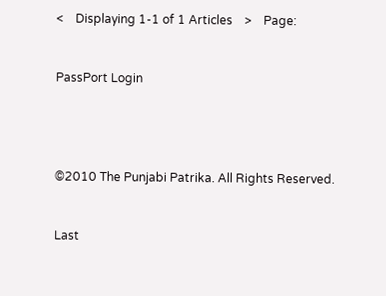<    Displaying 1-1 of 1 Articles    >    Page:


PassPort Login




©2010 The Punjabi Patrika. All Rights Reserved.


Last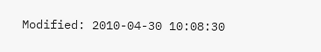Modified: 2010-04-30 10:08:30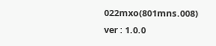022mxo(801mns.008)
ver : 1.0.0